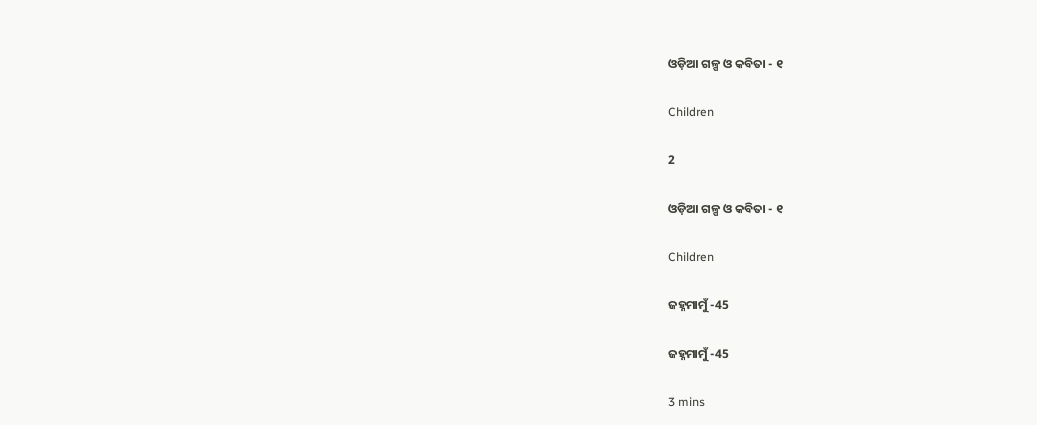ଓଡ଼ିଆ ଗଳ୍ପ ଓ କବିତା - ୧

Children

2

ଓଡ଼ିଆ ଗଳ୍ପ ଓ କବିତା - ୧

Children

ଜହ୍ନମାମୁଁ -45

ଜହ୍ନମାମୁଁ -45

3 mins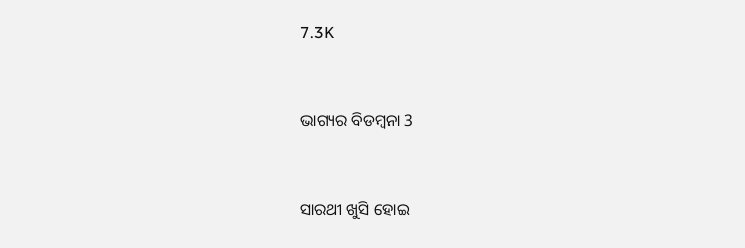7.3K


ଭାଗ୍ୟର ବିଡମ୍ବନା 3


ସାରଥୀ ଖୁସି ହୋଇ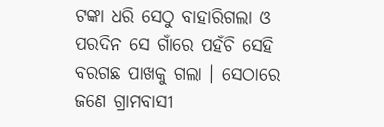ଟଙ୍କା ଧରି ସେଠୁ ବାହାରିଗଲା ଓ ପରଦିନ ସେ ଗାଁରେ ପହଁଚି ସେହି ବରଗଛ ପାଖକୁ ଗଲା । ସେଠାରେ ଜଣେ ଗ୍ରାମବାସୀ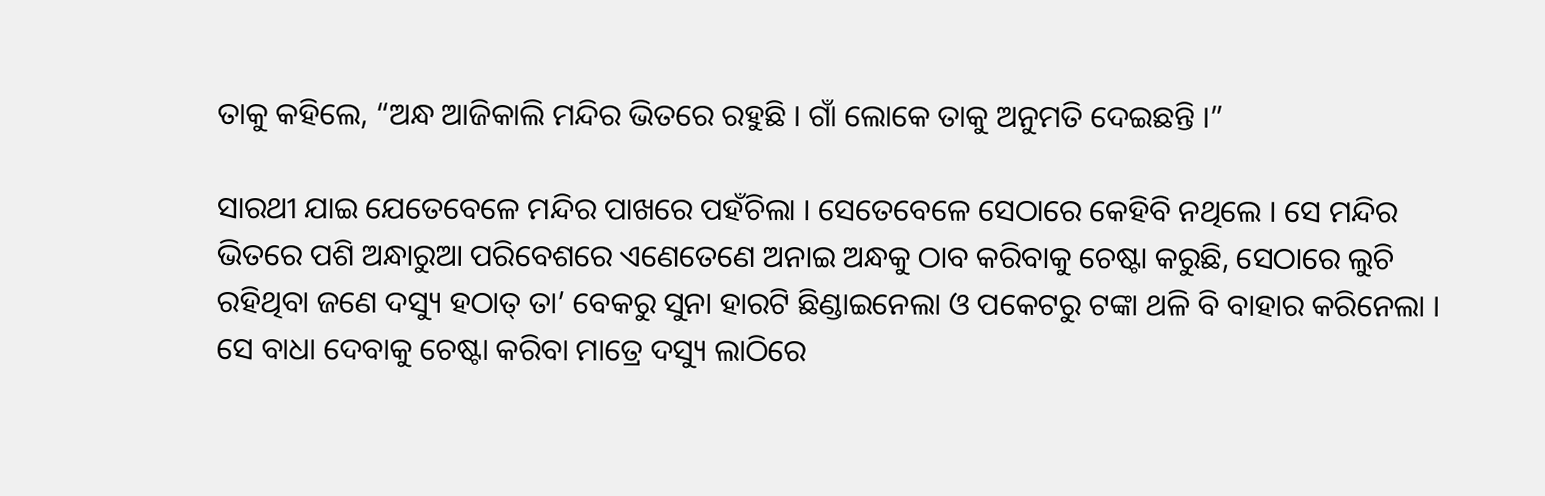ତାକୁ କହିଲେ, “ଅନ୍ଧ ଆଜିକାଲି ମନ୍ଦିର ଭିତରେ ରହୁଛି । ଗାଁ ଲୋକେ ତାକୁ ଅନୁମତି ଦେଇଛନ୍ତି ।”

ସାରଥୀ ଯାଇ ଯେତେବେଳେ ମନ୍ଦିର ପାଖରେ ପହଁଚିଲା । ସେତେବେଳେ ସେଠାରେ କେହିବି ନଥିଲେ । ସେ ମନ୍ଦିର ଭିତରେ ପଶି ଅନ୍ଧାରୁଆ ପରିବେଶରେ ଏଣେତେଣେ ଅନାଇ ଅନ୍ଧକୁ ଠାବ କରିବାକୁ ଚେଷ୍ଟା କରୁଛି, ସେଠାରେ ଲୁଚି ରହିଥିବା ଜଣେ ଦସ୍ୟୁ ହଠାତ୍ ତା’ ବେକରୁ ସୁନା ହାରଟି ଛିଣ୍ଡାଇନେଲା ଓ ପକେଟରୁ ଟଙ୍କା ଥଳି ବି ବାହାର କରିନେଲା । ସେ ବାଧା ଦେବାକୁ ଚେଷ୍ଟା କରିବା ମାତ୍ରେ ଦସ୍ୟୁ ଲାଠିରେ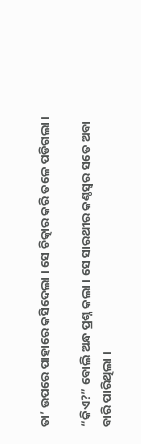ତା’ ଉପରେ ପାହାରେ କସିଦେଲା । ସେ ଚିତ୍କାର କରି ତଳେ ପଡିଗଲା ।

“କିଏ?” ବୋଲି ଅନ୍ଧ ପ୍ରଶ୍ନ କଲା । ସେ ସାରଥୀର କଣ୍ଠସ୍ୱର ସତେ ଅବା ବାରି ପାରିଥିଲା ।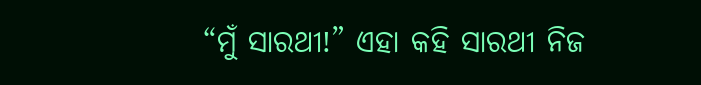“ମୁଁ ସାରଥୀ!” ଏହା କହି ସାରଥୀ ନିଜ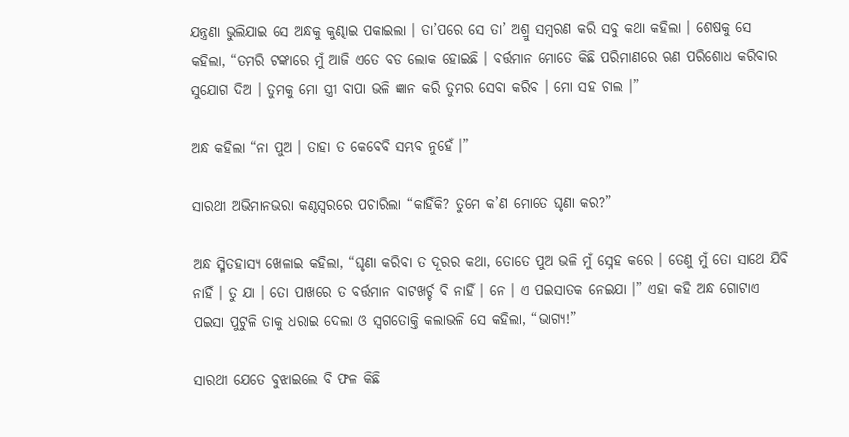ଯନ୍ତ୍ରଣା ଭୁଲିଯାଇ ସେ ଅନ୍ଧକୁ କୁଣ୍ଢାଇ ପକାଇଲା । ତା’ପରେ ସେ ତା’ ଅଶ୍ରୁ ସମ୍ବରଣ କରି ସବୁ କଥା କହିଲା । ଶେଷକୁ ସେ କହିଲା, “ତମରି ଟଙ୍କାରେ ମୁଁ ଆଜି ଏତେ ବଡ ଲୋକ ହୋଇଛି । ବର୍ତ୍ତମାନ ମୋତେ କିଛି ପରିମାଣରେ ଋଣ ପରିଶୋଧ କରିବାର ସୁଯୋଗ ଦିଅ । ତୁମକୁ ମୋ ସ୍ତ୍ରୀ ବାପା ଭଳି ଜ୍ଞାନ କରି ତୁମର ସେବା କରିବ । ମୋ ସହ ଚାଲ ।”

ଅନ୍ଧ କହିଲା “ନା ପୁଅ । ତାହା ତ କେବେବି ସମ୍ଭବ ନୁହେଁ ।”

ସାରଥୀ ଅଭିମାନଭରା କଣ୍ଠସ୍ୱରରେ ପଚାରିଲା “କାହିଁକି? ତୁମେ କ’ଣ ମୋତେ ଘୃଣା କର?”

ଅନ୍ଧ ସ୍ମିତହାସ୍ୟ ଖେଳାଇ କହିଲା, “ଘୃଣା କରିବା ତ ଦୂରର କଥା, ତୋତେ ପୁଅ ଭଳି ମୁଁ ସ୍ନେହ କରେ । ତେଣୁ ମୁଁ ତୋ ସାଥେ ଯିବି ନାହିଁ । ତୁ ଯା । ତୋ ପାଖରେ ତ ବର୍ତ୍ତମାନ ବାଟଖର୍ଚ୍ଚ ବି ନାହିଁ । ନେ । ଏ ପଇସାତକ ନେଇଯା ।” ଏହା କହି ଅନ୍ଧ ଗୋଟାଏ ପଇସା ପୁଟୁଳି ତାକୁ ଧରାଇ ଦେଲା ଓ ସ୍ୱଗତୋକ୍ତି କଲାଭଳି ସେ କହିଲା, “ଭାଗ୍ୟ!”

ସାରଥୀ ଯେତେ ବୁଝାଇଲେ ବି ଫଳ କିଛି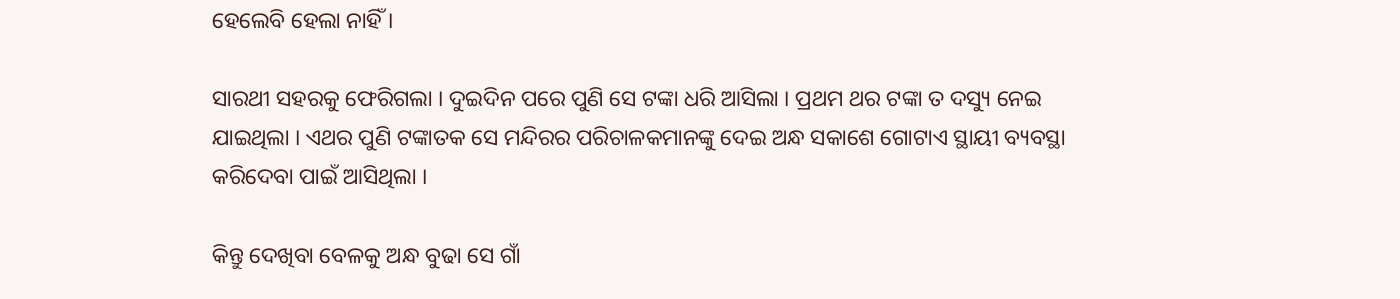ହେଲେବି ହେଲା ନାହିଁ ।

ସାରଥୀ ସହରକୁ ଫେରିଗଲା । ଦୁଇଦିନ ପରେ ପୁଣି ସେ ଟଙ୍କା ଧରି ଆସିଲା । ପ୍ରଥମ ଥର ଟଙ୍କା ତ ଦସ୍ୟୁ ନେଇ ଯାଇଥିଲା । ଏଥର ପୁଣି ଟଙ୍କାତକ ସେ ମନ୍ଦିରର ପରିଚାଳକମାନଙ୍କୁ ଦେଇ ଅନ୍ଧ ସକାଶେ ଗୋଟାଏ ସ୍ଥାୟୀ ବ୍ୟବସ୍ଥା କରିଦେବା ପାଇଁ ଆସିଥିଲା ।

କିନ୍ତୁ ଦେଖିବା ବେଳକୁ ଅନ୍ଧ ବୁଢା ସେ ଗାଁ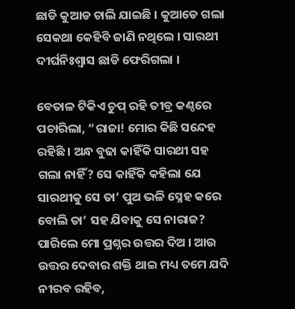ଛାଡି କୁଆଡ ଚାଲି ଯାଇଛି । କୁଆଡେ ଗଲା ସେକଥା କେହିବି ଜାଣି ନଥିଲେ । ସାରଥୀ ଦୀର୍ଘନିଃଶ୍ୱାସ ଛାଡି ଫେରିଗଲା ।

ବେତାଳ ଟିକିଏ ଚୁପ୍ ରହି ତୀବ୍ର କଣ୍ଠରେ ପଚାରିଲା, “ରାଜା! ମୋର କିଛି ସନ୍ଦେହ ରହିଛି । ଅନ୍ଧ ବୁଢା କାହିଁକି ସାରଥୀ ସହ ଗଲା ନାହିଁ? ସେ କାହିଁକି କହିଲା ଯେ ସାରଥୀକୁ ସେ ତା’ ପୁଅ ଭଳି ସ୍ନେହ କରେ ବୋଲି ତା’ ସହ ଯିବାକୁ ସେ ନାରାଜ? ପାରିଲେ ମୋ ପ୍ରଶ୍ନର ଉତ୍ତର ଦିଅ । ଆଉ ଉତ୍ତର ଦେବାର ଶକ୍ତି ଥାଇ ମଧ୍ୟ ତମେ ଯଦି ନୀରବ ରହିବ,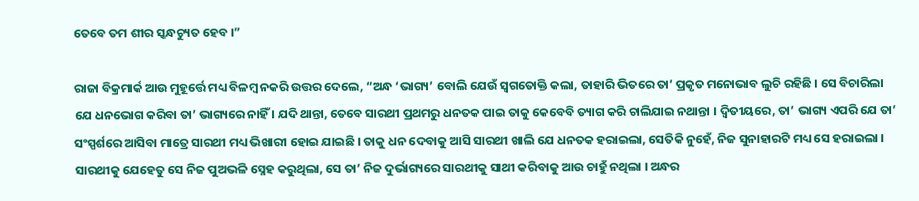ତେବେ ତମ ଶୀର ସ୍କନ୍ଧଚ୍ୟୁତ ହେବ ।”

ରାଜା ବିକ୍ରମାର୍କ ଆଉ ମୁହୂର୍ତ୍ତେ ମଧ୍ୟ ବିଳମ୍ବ ନକରି ଉତ୍ତର ଦେଲେ, “ଅନ୍ଧ ‘ଭାଗ୍ୟ’ ବୋଲି ଯେଉଁ ସ୍ୱଗତୋକ୍ତି କଲା, ତାହାରି ଭିତରେ ତା’ ପ୍ରକୃତ ମନୋଭାବ ଲୁଚି ରହିଛି । ସେ ବିଚାରିଲା ଯେ ଧନଭୋଗ କରିବା ତା’ ଭାଗ୍ୟରେ ନାହିଁ । ଯଦି ଥାନ୍ତା, ତେବେ ସାରଥୀ ପ୍ରଥମରୁ ଧନତକ ପାଇ ତାକୁ କେବେବି ତ୍ୟାଗ କରି ଚାଲିଯାଇ ନଥାନ୍ତା । ଦ୍ୱିତୀୟରେ, ତା’ ଭାଗ୍ୟ ଏପରି ଯେ ତା’ ସଂସ୍ପର୍ଶରେ ଆସିବା ମାତ୍ରେ ସାରଥୀ ମଧ୍ୟ ଭିଖାରୀ ହୋଇ ଯାଇଛି । ତାକୁ ଧନ ଦେବାକୁ ଆସି ସାରଥୀ ଖାଲି ଯେ ଧନତକ ହରାଇଲା, ସେତିକି ନୁହେଁ, ନିଜ ସୁନାହାରଟି ମଧ୍ୟ ସେ ହରାଇଲା । ସାରଥୀକୁ ଯେହେତୁ ସେ ନିଜ ପୁଅଭଳି ସ୍ନେହ କରୁଥିଲା, ସେ ତା’ ନିଜ ଦୁର୍ଭାଗ୍ୟରେ ସାରଥୀକୁ ସାଥୀ କରିବାକୁ ଆଉ ଚାହୁଁ ନଥିଲା । ଅନ୍ଧର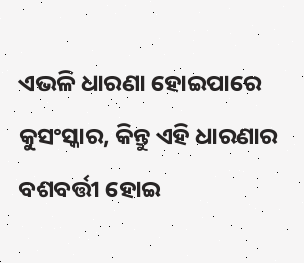ଏଭଳି ଧାରଣା ହୋଇପାରେ କୁସଂସ୍କାର, କିନ୍ତୁ ଏହି ଧାରଣାର ବଶବର୍ତ୍ତୀ ହୋଇ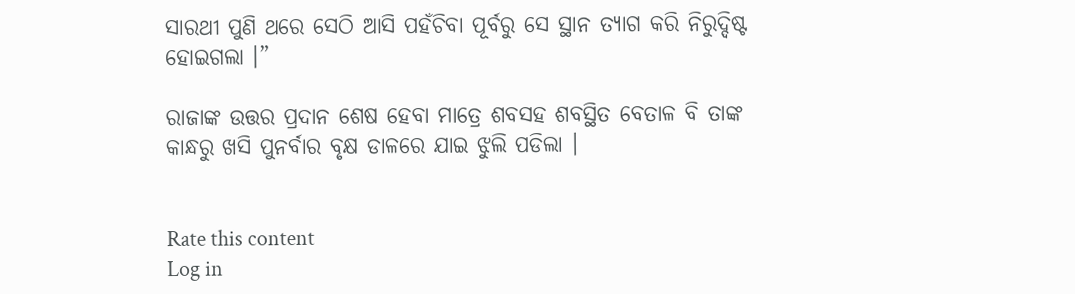ସାରଥୀ ପୁଣି ଥରେ ସେଠି ଆସି ପହଁଚିବା ପୂର୍ବରୁ ସେ ସ୍ଥାନ ତ୍ୟାଗ କରି ନିରୁଦ୍ଦିଷ୍ଟ ହୋଇଗଲା ।”

ରାଜାଙ୍କ ଉତ୍ତର ପ୍ରଦାନ ଶେଷ ହେବା ମାତ୍ରେ ଶବସହ ଶବସ୍ଥିତ ବେତାଳ ବି ତାଙ୍କ କାନ୍ଧରୁ ଖସି ପୁନର୍ବାର ବୃକ୍ଷ ଡାଳରେ ଯାଇ ଝୁଲି ପଡିଲା ।


Rate this content
Log in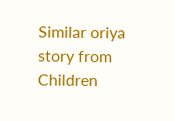Similar oriya story from Children